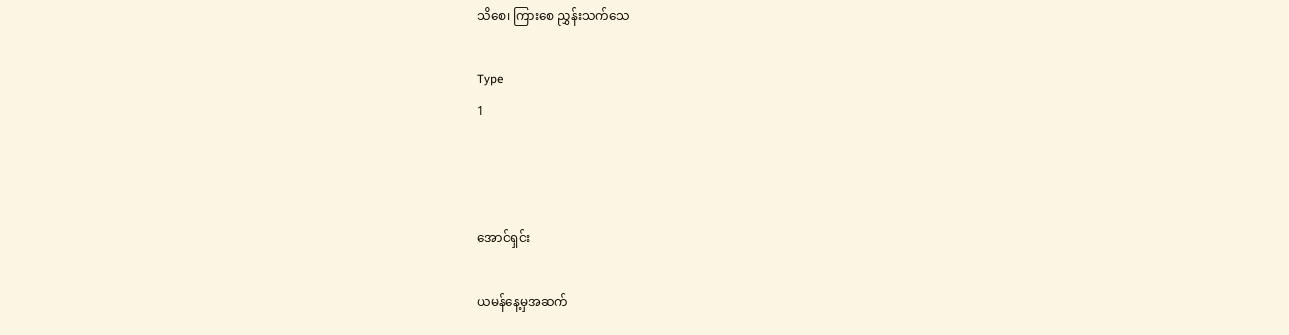သိစေ၊ ကြားစေ ညွှန်းသက်သေ

Type
1



အောင်ရှင်း

ယမန်နေ့မှအဆက်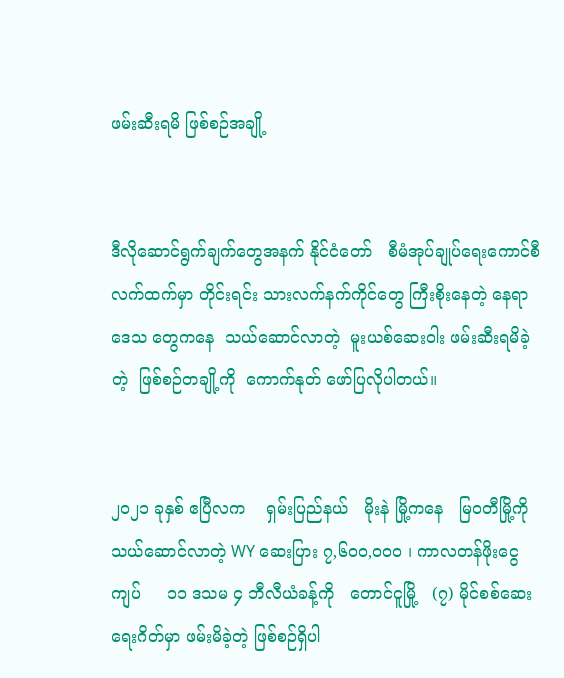ဖမ်းဆီးရမိ ဖြစ်စဉ်အချို့


ဒီလိုဆောင်ရွက်ချက်တွေအနက် နိုင်ငံတော်   စီမံအုပ်ချုပ်ရေးကောင်စီလက်ထက်မှာ တိုင်းရင်း သားလက်နက်ကိုင်တွေ ကြီးစိုးနေတဲ့ နေရာဒေသ တွေကနေ  သယ်ဆောင်လာတဲ့  မူးယစ်ဆေးဝါး ဖမ်းဆီးရမိခဲ့တဲ့  ဖြစ်စဉ်တချို့ကို  ကောက်နုတ် ဖော်ပြလိုပါတယ်။


၂၀၂၁ ခုနှစ် ဧပြီလက    ရှမ်းပြည်နယ်   မိုးနဲ မြို့ကနေ   မြဝတီမြို့ကို  သယ်ဆောင်လာတဲ့ WY ဆေးပြား ၇,၆၀၀,၀၀၀ ၊ ကာလတန်ဖိုးငွေကျပ်     ၁၁ ဒသမ ၄ ဘီလီယံခန့်ကို   တောင်ငူမြို့   (၇) မိုင်စစ်ဆေးရေးဂိတ်မှာ ဖမ်းမိခဲ့တဲ့ ဖြစ်စဉ်ရှိပါ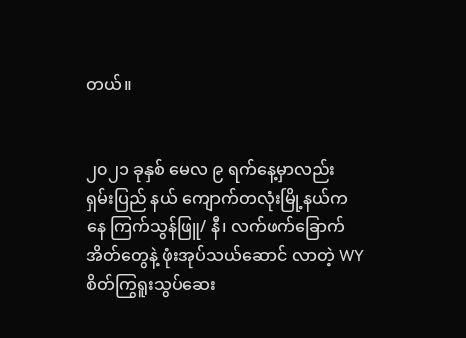တယ်။


၂၀၂၁ ခုနှစ် မေလ ၉ ရက်နေ့မှာလည်း ရှမ်းပြည် နယ် ကျောက်တလုံးမြို့နယ်ကနေ ကြက်သွန်ဖြူ/ နီ၊ လက်ဖက်ခြောက်အိတ်တွေနဲ့ ဖုံးအုပ်သယ်ဆောင် လာတဲ့ WY စိတ်ကြွရူးသွပ်ဆေး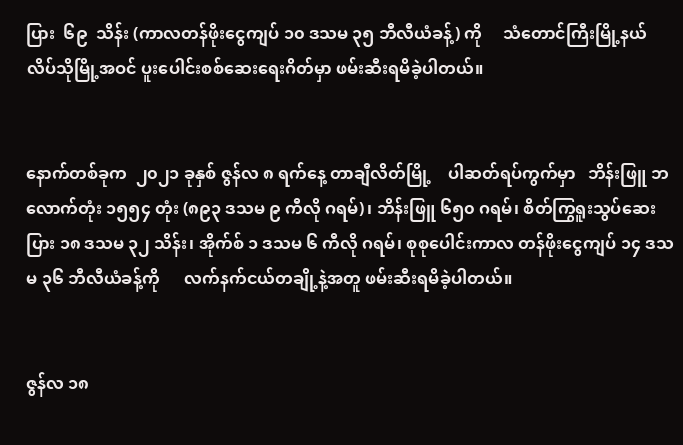ပြား  ၆၉  သိန်း (ကာလတန်ဖိုးငွေကျပ် ၁၀ ဒသမ ၃၅ ဘီလီယံခန့်) ကို     သံတောင်ကြီးမြို့နယ်    လိပ်သိုမြို့အဝင် ပူးပေါင်းစစ်ဆေးရေးဂိတ်မှာ ဖမ်းဆီးရမိခဲ့ပါတယ်။


နောက်တစ်ခုက  ၂၀၂၁ ခုနှစ် ဇွန်လ ၈ ရက်နေ့ တာချီလိတ်မြို့    ပါဆတ်ရပ်ကွက်မှာ   ဘိန်းဖြူ ဘလောက်တုံး ၁၅၅၄ တုံး (၈၉၃ ဒသမ ၉ ကီလို ဂရမ်)၊ ဘိန်းဖြူ ၆၅၀ ဂရမ်၊ စိတ်ကြွရူးသွပ်ဆေးပြား ၁၈ ဒသမ ၃၂ သိန်း၊ အိုက်စ် ၁ ဒသမ ၆ ကီလို ဂရမ်၊ စုစုပေါင်းကာလ တန်ဖိုးငွေကျပ် ၁၄ ဒသမ ၃၆ ဘီလီယံခန့်ကို      လက်နက်ငယ်တချို့နဲ့အတူ ဖမ်းဆီးရမိခဲ့ပါတယ်။


ဇွန်လ ၁၈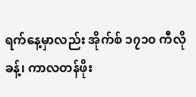ရက်နေ့မှာလည်း အိုက်စ် ၁၇၁၀ ကီလိုခန့်၊ ကာလတန်ဖိုး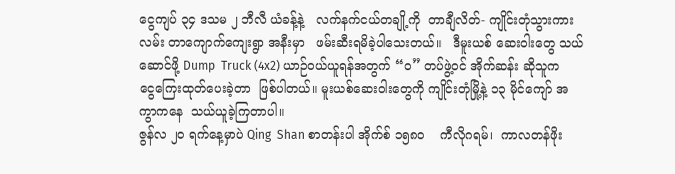ငွေကျပ် ၃၄ ဒသမ ၂ ဘီလီ ယံခန့်နဲ့   လက်နက်ငယ်တချို့ကို  တာချီလိတ်- ကျိုင်းတုံသွားကားလမ်း တာကျောက်ကျေးရွာ အနီးမှာ   ဖမ်းဆီးရမိခဲ့ပါသေးတယ်။   ဒီမူးယစ် ဆေးဝါးတွေ သယ်ဆောင်ဖို့ Dump  Truck (4x2) ယာဉ်ဝယ်ယူရန်အတွက် “ဝ” တပ်ဖွဲ့ဝင် အိုက်ဆန်း ဆိုသူက   ငွေကြေးထုတ်ပေးခဲ့တာ  ဖြစ်ပါတယ်။ မူးယစ်ဆေးဝါးတွေကို ကျိုင်းတုံမြို့နဲ့ ၁၃ မိုင်ကျော် အကွာကနေ  သယ်ယူခဲ့ကြတာပါ။
ဇွန်လ ၂၀ ရက်နေ့မှာပဲ Qing  Shan စာတန်းပါ အိုက်စ် ၁၅၈၀    ကီလိုဂရမ်၊  ကာလတန်ဖိုး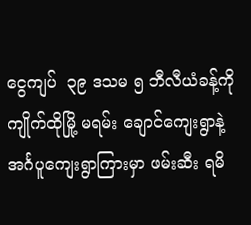ငွေကျပ်  ၃၉ ဒသမ ၅ ဘီလီယံခန့်ကို ကျိုက်ထိုမြို့ မရမ်း ချောင်ကျေးရွာနဲ့ အင်္ဂပူကျေးရွာကြားမှာ ဖမ်းဆီး ရမိ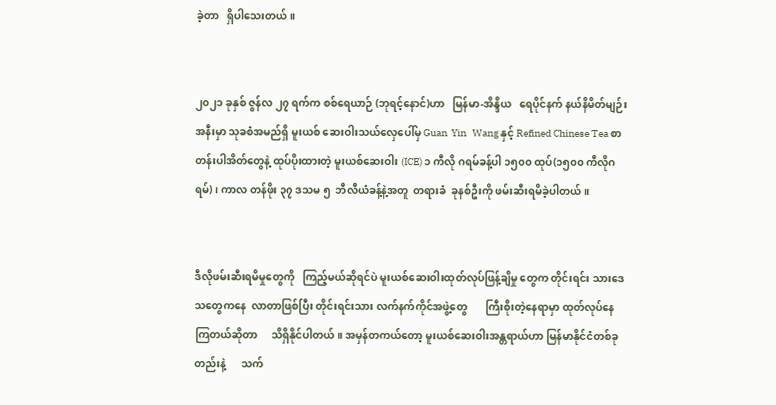ခဲ့တာ   ရှိပါသေးတယ်။


၂၀၂၁ ခုနှစ် ဇွန်လ ၂၇ ရက်က စစ်ရေယာဉ် (ဘုရင့်နောင်)ဟာ   မြန်မာ-အိန္ဒိယ   ရေပိုင်နက် နယ်နိမိတ်မျဉ်းအနီးမှာ သုခစံအမည်ရှိ မူးယစ် ဆေးဝါးသယ်လှေပေါ်မှ Guan  Yin   Wang နှင့် Refined Chinese Tea စာတန်းပါအိတ်တွေနဲ့ ထုပ်ပိုးထားတဲ့ မူးယစ်ဆေးဝါး (ICE) ၁ ကီလို ဂရမ်ခန့်ပါ ၁၅၀၀ ထုပ်(၁၅၀၀ ကီလိုဂရမ်)၊ ကာလ တန်ဖိုး ၃၇ ဒသမ ၅  ဘီလီယံခန့်နဲ့အတူ  တရားခံ  ခုနစ်ဦးကို ဖမ်းဆီးရမိခဲ့ပါတယ်။


ဒီလိုဖမ်းဆီးရမိမှုတွေကို   ကြည့်မယ်ဆိုရင်ပဲ မူးယစ်ဆေးဝါးထုတ်လုပ်ဖြန့်ချိမှု တွေက တိုင်းရင်း သားဒေသတွေကနေ  လာတာဖြစ်ပြီး တိုင်းရင်းသား လက်နက်ကိုင်အဖွဲ့တွေ       ကြီးစိုးတဲ့နေရာမှာ ထုတ်လုပ်နေကြတယ်ဆိုတာ     သိရှိနိုင်ပါတယ်။ အမှန်တကယ်တော့ မူးယစ်ဆေးဝါးအန္တရာယ်ဟာ မြန်မာနိုင်ငံတစ်ခုတည်းနဲ့      သက်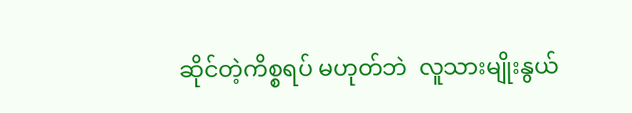ဆိုင်တဲ့ကိစ္စရပ် မဟုတ်ဘဲ  လူသားမျိုးနွယ်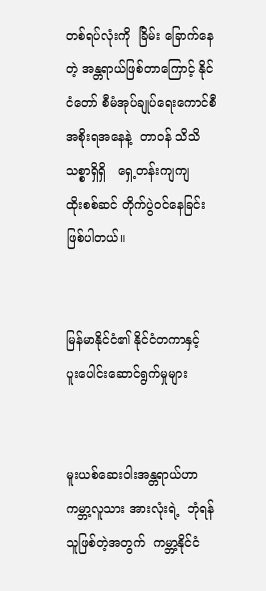တစ်ရပ်လုံးကို  ခြိမ်း ခြောက်နေတဲ့ အန္တရာယ်ဖြစ်တာကြောင့် နိုင်ငံတော် စီမံအုပ်ချုပ်ရေးကောင်စီအစိုးရအနေနဲ့  တာဝန် သိသိ   သစ္စာရှိရှိ   ရှေ့တန်းကျကျ    ထိုးစစ်ဆင် တိုက်ပွဲဝင်နေခြင်း  ဖြစ်ပါတယ်။


မြန်မာနိုင်ငံ၏ နိုင်ငံတကာနှင့်
ပူးပေါင်းဆောင်ရွက်မှုများ


မူးယစ်ဆေးဝါးအန္တရာယ်ဟာ  ကမ္ဘာ့လူသား အားလုံးရဲ့  ဘုံရန်သူဖြစ်တဲ့အတွက်  ကမ္ဘာ့နိုင်ငံ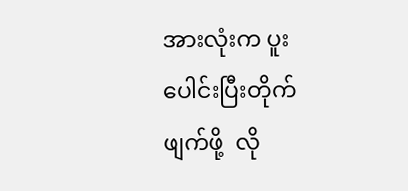အားလုံးက ပူးပေါင်းပြီးတိုက်ဖျက်ဖို့  လို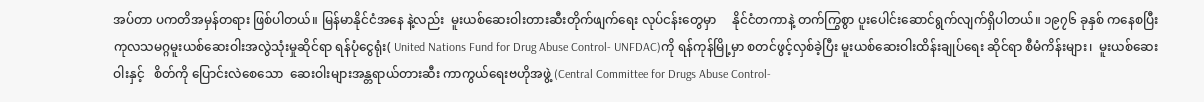အပ်တာ ပကတိအမှန်တရား ဖြစ်ပါတယ်။ မြန်မာနိုင်ငံအနေ နဲ့လည်း  မူးယစ်ဆေးဝါးတားဆီးတိုက်ဖျက်ရေး လုပ်ငန်းတွေမှာ     နိုင်ငံတကာနဲ့ တက်ကြွစွာ ပူးပေါင်းဆောင်ရွက်လျက်ရှိပါတယ်။ ၁၉၇၆ ခုနှစ် ကနေစပြီး  ကုလသမဂ္ဂမူးယစ်ဆေးဝါးအလွဲသုံးမှုဆိုင်ရာ ရန်ပုံငွေရုံး( United Nations Fund for Drug Abuse Control- UNFDAC)ကို ရန်ကုန်မြို့မှာ စတင်ဖွင့်လှစ်ခဲ့ပြီး မူးယစ်ဆေးဝါးထိန်းချုပ်ရေး ဆိုင်ရာ စီမံကိန်းများ၊  မူးယစ်ဆေးဝါးနှင့်   စိတ်ကို ပြောင်းလဲစေသော  ဆေးဝါးများအန္တရာယ်တားဆီး ကာကွယ်ရေးဗဟိုအဖွဲ့ (Central Committee for Drugs Abuse Control-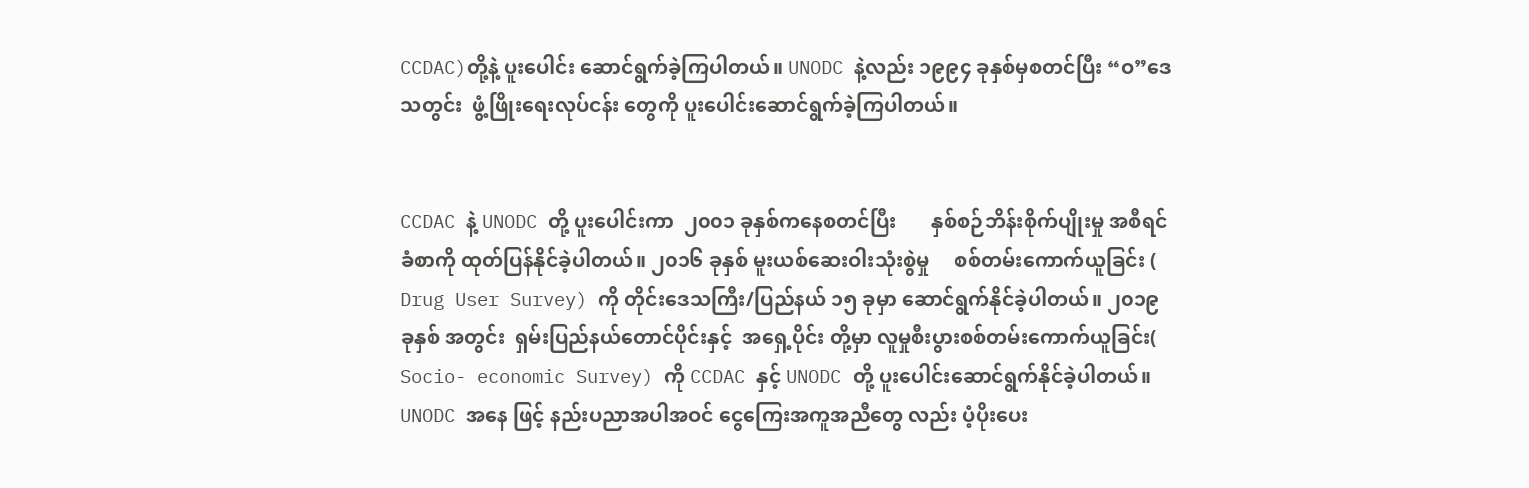CCDAC)တို့နဲ့ ပူးပေါင်း ဆောင်ရွက်ခဲ့ကြပါတယ်။ UNODC နဲ့လည်း ၁၉၉၄ ခုနှစ်မှစတင်ပြီး “ဝ”ဒေသတွင်း  ဖွံ့ဖြိုးရေးလုပ်ငန်း တွေကို ပူးပေါင်းဆောင်ရွက်ခဲ့ကြပါတယ်။


CCDAC နဲ့ UNODC တို့ ပူးပေါင်းကာ  ၂၀၀၁ ခုနှစ်ကနေစတင်ပြီး       နှစ်စဉ်ဘိန်းစိုက်ပျိုးမှု အစီရင်ခံစာကို ထုတ်ပြန်နိုင်ခဲ့ပါတယ်။ ၂၀၁၆ ခုနှစ် မူးယစ်ဆေးဝါးသုံးစွဲမှု     စစ်တမ်းကောက်ယူခြင်း ( Drug User Survey) ကို တိုင်းဒေသကြီး/ပြည်နယ် ၁၅ ခုမှာ ဆောင်ရွက်နိုင်ခဲ့ပါတယ်။ ၂၀၁၉ ခုနှစ် အတွင်း  ရှမ်းပြည်နယ်တောင်ပိုင်းနှင့်  အရှေ့ပိုင်း တို့မှာ လူမှုစီးပွားစစ်တမ်းကောက်ယူခြင်း( Socio- economic Survey) ကို CCDAC နှင့် UNODC တို့ ပူးပေါင်းဆောင်ရွက်နိုင်ခဲ့ပါတယ်။ UNODC အနေ ဖြင့် နည်းပညာအပါအဝင် ငွေကြေးအကူအညီတွေ လည်း ပံ့ပိုးပေး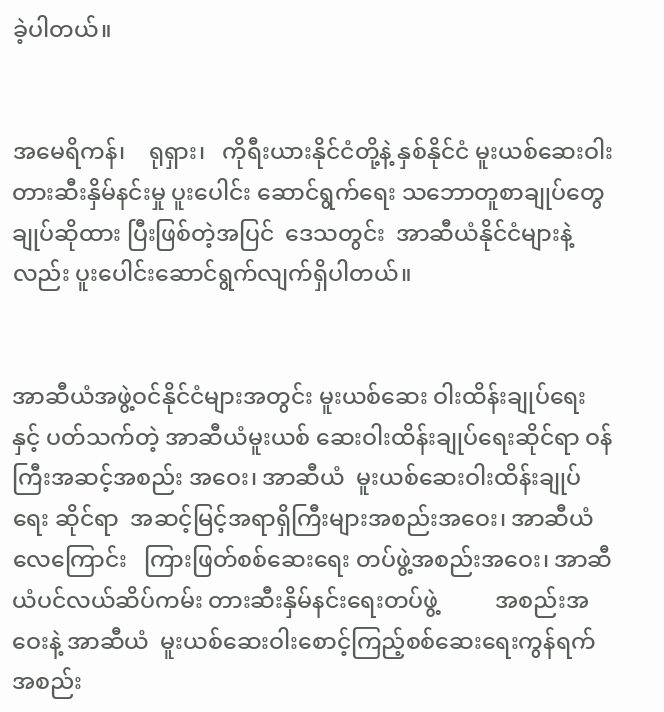ခဲ့ပါတယ်။


အမေရိကန်၊    ရုရှား၊   ကိုရီးယားနိုင်ငံတို့နဲ့ နှစ်နိုင်ငံ မူးယစ်ဆေးဝါးတားဆီးနှိမ်နင်းမှု ပူးပေါင်း ဆောင်ရွက်ရေး သဘောတူစာချုပ်တွေ ချုပ်ဆိုထား ပြီးဖြစ်တဲ့အပြင်  ဒေသတွင်း  အာဆီယံနိုင်ငံများနဲ့ လည်း ပူးပေါင်းဆောင်ရွက်လျက်ရှိပါတယ်။


အာဆီယံအဖွဲ့ဝင်နိုင်ငံများအတွင်း မူးယစ်ဆေး ဝါးထိန်းချုပ်ရေးနှင့် ပတ်သက်တဲ့ အာဆီယံမူးယစ် ဆေးဝါးထိန်းချုပ်ရေးဆိုင်ရာ ဝန်ကြီးအဆင့်အစည်း အဝေး၊ အာဆီယံ  မူးယစ်ဆေးဝါးထိန်းချုပ်ရေး ဆိုင်ရာ  အဆင့်မြင့်အရာရှိကြီးများအစည်းအဝေး၊ အာဆီယံလေကြောင်း   ကြားဖြတ်စစ်ဆေးရေး တပ်ဖွဲ့အစည်းအဝေး၊ အာဆီယံပင်လယ်ဆိပ်ကမ်း တားဆီးနှိမ်နင်းရေးတပ်ဖွဲ့          အစည်းအဝေးနဲ့ အာဆီယံ  မူးယစ်ဆေးဝါးစောင့်ကြည့်စစ်ဆေးရေးကွန်ရက်အစည်း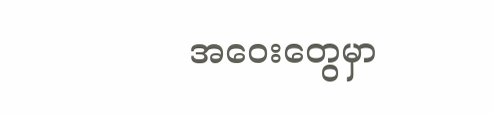အဝေးတွေမှာ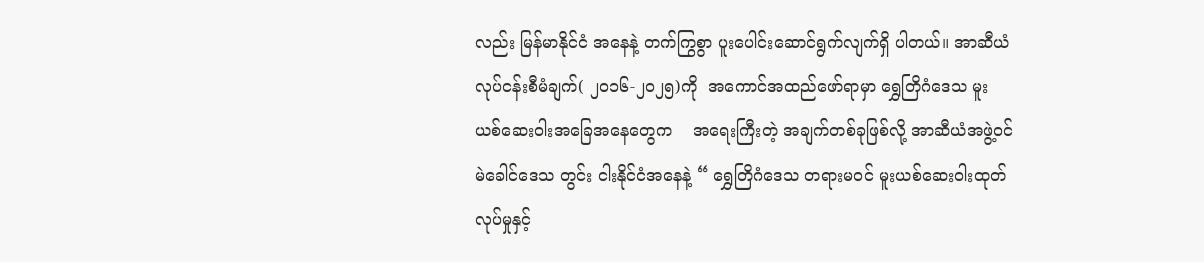လည်း မြန်မာနိုင်ငံ အနေနဲ့ တက်ကြွစွာ ပူးပေါင်းဆောင်ရွက်လျက်ရှိ ပါတယ်။ အာဆီယံလုပ်ငန်းစီမံချက်( ၂၀၁၆-၂၀၂၅)ကို  အကောင်အထည်ဖော်ရာမှာ ရွှေတြိဂံဒေသ မူးယစ်ဆေးဝါးအခြေအနေတွေက    အရေးကြီးတဲ့ အချက်တစ်ခုဖြစ်လို့ အာဆီယံအဖွဲ့ဝင် မဲခေါင်ဒေသ တွင်း ငါးနိုင်ငံအနေနဲ့ “ ရွှေတြိဂံဒေသ တရားမဝင် မူးယစ်ဆေးဝါးထုတ်လုပ်မှုနှင့်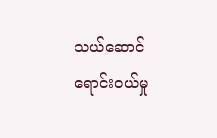သယ်ဆောင် ရောင်းဝယ်မှု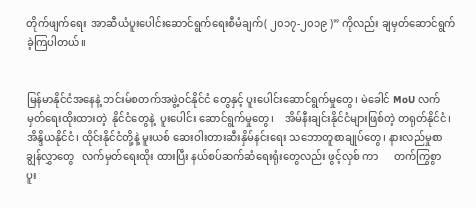တိုက်ဖျက်ရေး  အာဆီယံပူးပေါင်းဆောင်ရွက်ရေးစီမံချက်( ၂၀၁၇-၂၀၁၉ )” ကိုလည်း ချမှတ်ဆောင်ရွက်ခဲ့ကြပါတယ်။


မြန်မာနိုင်ငံအနေနဲ့ ဘင်းမ်စတက်အဖွဲ့ဝင်နိုင်ငံ တွေနှင့် ပူးပေါင်းဆောင်ရွက်မှုတွေ၊ မဲခေါင် MoU လက်မှတ်ရေးထိုးထားတဲ့  နိုင်ငံတွေနဲ့  ပူးပေါင်း ဆောင်ရွက်မှုတွေ၊    အိမ်နီးချင်းနိုင်ငံများဖြစ်တဲ့ တရုတ်နိုင်ငံ၊ အိန္ဒိယနိုင်ငံ၊ ထိုင်းနိုင်ငံတို့နဲ့ မူးယစ် ဆေးဝါးတားဆီးနှိမ်နင်းရေး သဘောတူစာချုပ်တွေ၊ နားလည်မှုစာချွန်လွှာတွေ   လက်မှတ်ရေးထိုး ထားပြီး နယ်စပ်ဆက်ဆံရေးရုံးတွေလည်း ဖွင့်လှစ် ကာ      တက်ကြွစွာ    ပူး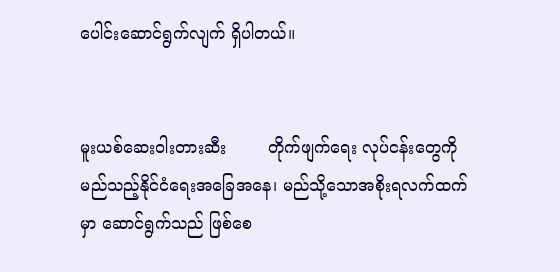ပေါင်းဆောင်ရွက်လျက် ရှိပါတယ်။


မူးယစ်ဆေးဝါးတားဆီး        တိုက်ဖျက်ရေး လုပ်ငန်းတွေကို   မည်သည့်နိုင်ငံရေးအခြေအနေ၊ မည်သို့သောအစိုးရလက်ထက်မှာ ဆောင်ရွက်သည် ဖြစ်စေ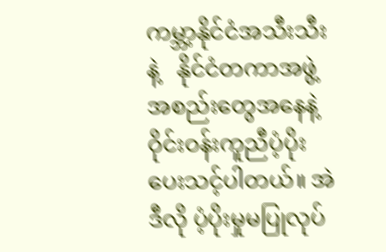ကမ္ဘာ့နိုင်ငံအသီးသီးနဲ့   နိုင်ငံတကာအဖွဲ့ အစည်းတွေအနေနဲ့ ဝိုင်းဝန်းကူညီပံ့ပိုးပေးသင့်ပါတယ်။ အဲဒီလို ပံ့ပိုးမှုမပြုလုပ်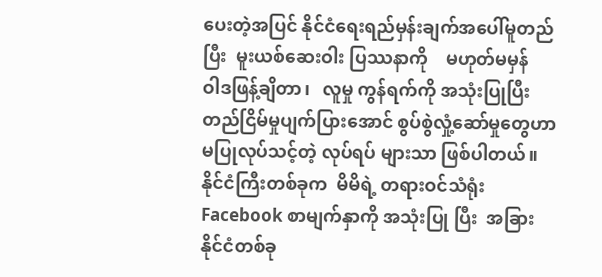ပေးတဲ့အပြင် နိုင်ငံရေးရည်မှန်းချက်အပေါ်မူတည်ပြီး  မူးယစ်ဆေးဝါး ပြဿနာကို    မဟုတ်မမှန်   ဝါဒဖြန့်ချိတာ၊   လူမှု ကွန်ရက်ကို အသုံးပြုပြီး တည်ငြိမ်မှုပျက်ပြားအောင် စွပ်စွဲလှုံ့ဆော်မှုတွေဟာ မပြုလုပ်သင့်တဲ့ လုပ်ရပ် များသာ ဖြစ်ပါတယ်။  နိုင်ငံကြီးတစ်ခုက  မိမိရဲ့ တရားဝင်သံရုံး Facebook စာမျက်နှာကို အသုံးပြု ပြီး  အခြားနိုင်ငံတစ်ခု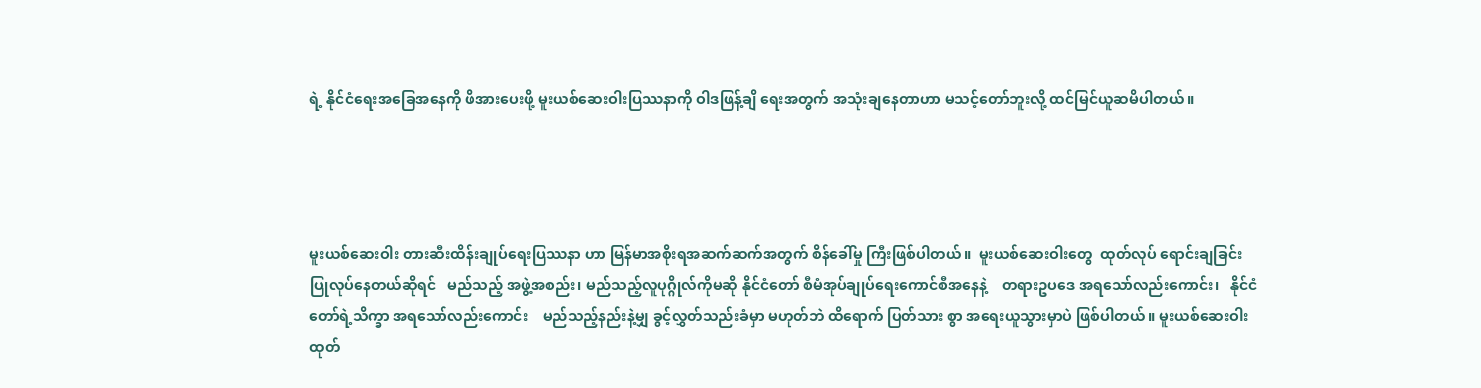ရဲ့ နိုင်ငံရေးအခြေအနေကို ဖိအားပေးဖို့ မူးယစ်ဆေးဝါးပြဿနာကို ဝါဒဖြန့်ချိ ရေးအတွက် အသုံးချနေတာဟာ မသင့်တော်ဘူးလို့ ထင်မြင်ယူဆမိပါတယ်။




မူးယစ်ဆေးဝါး တားဆီးထိန်းချုပ်ရေးပြဿနာ ဟာ မြန်မာအစိုးရအဆက်ဆက်အတွက် စိန်ခေါ်မှု ကြီးဖြစ်ပါတယ်။  မူးယစ်ဆေးဝါးတွေ  ထုတ်လုပ် ရောင်းချခြင်းပြုလုပ်နေတယ်ဆိုရင်   မည်သည့် အဖွဲ့အစည်း၊ မည်သည့်လူပုဂ္ဂိုလ်ကိုမဆို နိုင်ငံတော် စီမံအုပ်ချုပ်ရေးကောင်စီအနေနဲ့    တရားဥပဒေ အရသော်လည်းကောင်း၊   နိုင်ငံတော်ရဲ့သိက္ခာ အရသော်လည်းကောင်း    မည်သည့်နည်းနဲ့မျှ ခွင့်လွှတ်သည်းခံမှာ မဟုတ်ဘဲ ထိရောက် ပြတ်သား စွာ အရေးယူသွားမှာပဲ ဖြစ်ပါတယ်။ မူးယစ်ဆေးဝါး ထုတ်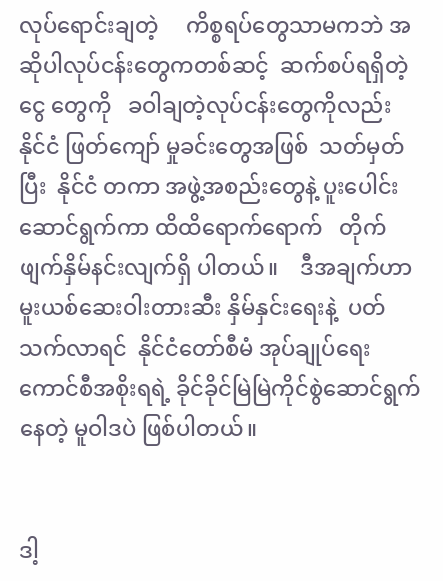လုပ်ရောင်းချတဲ့     ကိစ္စရပ်တွေသာမကဘဲ အဆိုပါလုပ်ငန်းတွေကတစ်ဆင့်  ဆက်စပ်ရရှိတဲ့ငွေ တွေကို   ခဝါချတဲ့လုပ်ငန်းတွေကိုလည်း   နိုင်ငံ ဖြတ်ကျော် မှုခင်းတွေအဖြစ်  သတ်မှတ်ပြီး  နိုင်ငံ တကာ အဖွဲ့အစည်းတွေနဲ့ ပူးပေါင်းဆောင်ရွက်ကာ ထိထိရောက်ရောက်   တိုက်ဖျက်နှိမ်နင်းလျက်ရှိ ပါတယ်။    ဒီအချက်ဟာ မူးယစ်ဆေးဝါးတားဆီး နှိမ်နှင်းရေးနဲ့  ပတ်သက်လာရင်  နိုင်ငံတော်စီမံ အုပ်ချုပ်ရေးကောင်စီအစိုးရရဲ့ ခိုင်ခိုင်မြဲမြဲကိုင်စွဲဆောင်ရွက်နေတဲ့ မူဝါဒပဲ ဖြစ်ပါတယ်။


ဒါ့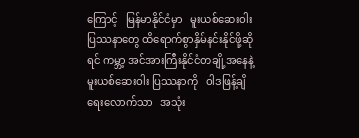ကြောင့်   မြန်မာနိုင်ငံမှာ   မူးယစ်ဆေးဝါး ပြဿနာတွေ ထိရောက်စွာနှိမ်နင်းနိုင်ဖို့ဆိုရင် ကမ္ဘာ့ အင်အားကြီးနိုင်ငံတချို့အနေနဲ့    မူးယစ်ဆေးဝါး ပြဿနာကို   ဝါဒဖြန့်ချိရေးလောက်သာ   အသုံး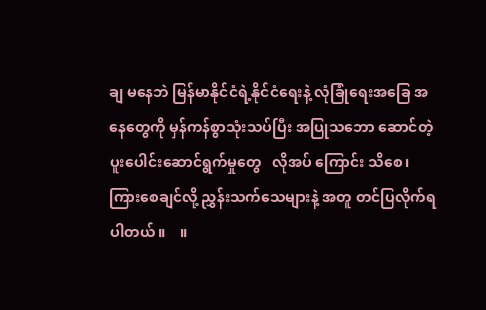ချ မနေဘဲ မြန်မာနိုင်ငံရဲ့နိုင်ငံရေးနဲ့ လုံခြုံရေးအခြေ အနေတွေကို မှန်ကန်စွာသုံးသပ်ပြီး အပြုသဘော ဆောင်တဲ့  ပူးပေါင်းဆောင်ရွက်မှုတွေ   လိုအပ် ကြောင်း သိစေ၊ ကြားစေချင်လို့ ညွှန်းသက်သေများနဲ့ အတူ တင်ပြလိုက်ရပါတယ်။    ။